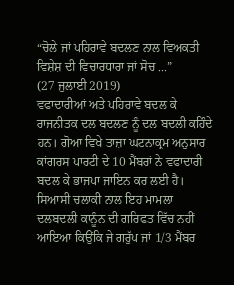“ਚੋਲੇ ਜਾਂ ਪਹਿਰਾਵੇ ਬਦਲਣ ਨਾਲ ਵਿਅਕਤੀ ਵਿਸ਼ੇਸ਼ ਦੀ ਵਿਚਾਰਧਾਰਾ ਜਾਂ ਸੋਚ ...”
(27 ਜੁਲਾਈ 2019)
ਵਫਾਦਾਰੀਆਂ ਅਤੇ ਪਹਿਰਾਵੇ ਬਦਲ ਕੇ ਰਾਜਨੀਤਕ ਦਲ ਬਦਲਣ ਨੂੰ ਦਲ ਬਦਲੀ ਕਹਿੰਦੇ ਹਨ। ਗੋਆ ਵਿਖੇ ਤਾਜ਼ਾ ਘਟਨਾਕ੍ਰਮ ਅਨੁਸਾਰ ਕਾਂਗਰਸ ਪਾਰਟੀ ਦੇ 10 ਮੈਂਬਰਾਂ ਨੇ ਵਫਾਦਾਰੀ ਬਦਲ ਕੇ ਭਾਜਪਾ ਜਾਇਨ ਕਰ ਲਈ ਹੈ। ਸਿਆਸੀ ਚਲਾਕੀ ਨਾਲ ਇਹ ਮਾਮਲਾ ਦਲਬਦਲੀ ਕਾਨੂੰਨ ਦੀ ਗਰਿਫਤ ਵਿੱਚ ਨਹੀਂ ਆਇਆ ਕਿਉਂਕਿ ਜੇ ਗਰੁੱਪ ਜਾਂ 1/3 ਮੈਂਬਰ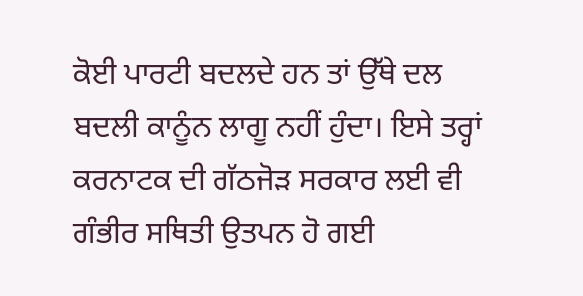ਕੋਈ ਪਾਰਟੀ ਬਦਲਦੇ ਹਨ ਤਾਂ ਉੱਥੇ ਦਲ ਬਦਲੀ ਕਾਨੂੰਨ ਲਾਗੂ ਨਹੀਂ ਹੁੰਦਾ। ਇਸੇ ਤਰ੍ਹਾਂ ਕਰਨਾਟਕ ਦੀ ਗੱਠਜੋੜ ਸਰਕਾਰ ਲਈ ਵੀ ਗੰਭੀਰ ਸਥਿਤੀ ਉਤਪਨ ਹੋ ਗਈ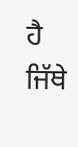ਹੈ ਜਿੱਥੇ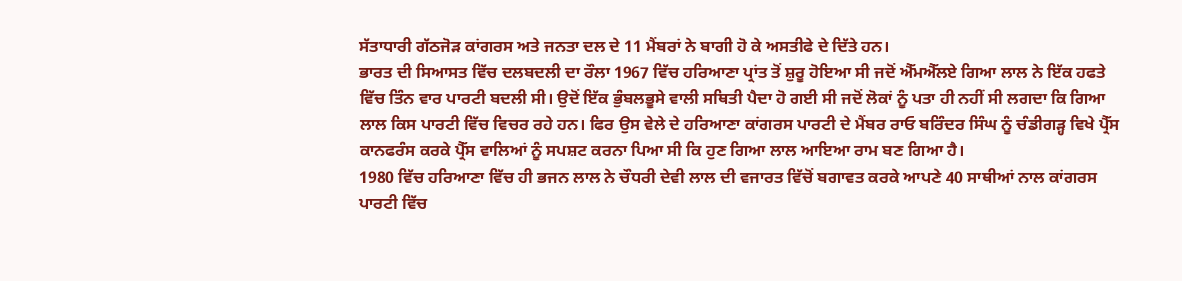ਸੱਤਾਧਾਰੀ ਗੱਠਜੋੜ ਕਾਂਗਰਸ ਅਤੇ ਜਨਤਾ ਦਲ ਦੇ 11 ਮੈਂਬਰਾਂ ਨੇ ਬਾਗੀ ਹੋ ਕੇ ਅਸਤੀਫੇ ਦੇ ਦਿੱਤੇ ਹਨ।
ਭਾਰਤ ਦੀ ਸਿਆਸਤ ਵਿੱਚ ਦਲਬਦਲੀ ਦਾ ਰੌਲਾ 1967 ਵਿੱਚ ਹਰਿਆਣਾ ਪ੍ਰਾਂਤ ਤੋਂ ਸ਼ੁਰੂ ਹੋਇਆ ਸੀ ਜਦੋਂ ਐੱਮਐੱਲਏ ਗਿਆ ਲਾਲ ਨੇ ਇੱਕ ਹਫਤੇ ਵਿੱਚ ਤਿੰਨ ਵਾਰ ਪਾਰਟੀ ਬਦਲੀ ਸੀ। ਉਦੋਂ ਇੱਕ ਭੁੰਬਲਭੂਸੇ ਵਾਲੀ ਸਥਿਤੀ ਪੈਦਾ ਹੋ ਗਈ ਸੀ ਜਦੋਂ ਲੋਕਾਂ ਨੂੰ ਪਤਾ ਹੀ ਨਹੀਂ ਸੀ ਲਗਦਾ ਕਿ ਗਿਆ ਲਾਲ ਕਿਸ ਪਾਰਟੀ ਵਿੱਚ ਵਿਚਰ ਰਹੇ ਹਨ। ਫਿਰ ਉਸ ਵੇਲੇ ਦੇ ਹਰਿਆਣਾ ਕਾਂਗਰਸ ਪਾਰਟੀ ਦੇ ਮੈਂਬਰ ਰਾਓ ਬਰਿੰਦਰ ਸਿੰਘ ਨੂੰ ਚੰਡੀਗੜ੍ਹ ਵਿਖੇ ਪ੍ਰੈੱਸ ਕਾਨਫਰੰਸ ਕਰਕੇ ਪ੍ਰੈੱਸ ਵਾਲਿਆਂ ਨੂੰ ਸਪਸ਼ਟ ਕਰਨਾ ਪਿਆ ਸੀ ਕਿ ਹੁਣ ਗਿਆ ਲਾਲ ਆਇਆ ਰਾਮ ਬਣ ਗਿਆ ਹੈ।
1980 ਵਿੱਚ ਹਰਿਆਣਾ ਵਿੱਚ ਹੀ ਭਜਨ ਲਾਲ ਨੇ ਚੌਧਰੀ ਦੇਵੀ ਲਾਲ ਦੀ ਵਜਾਰਤ ਵਿੱਚੋਂ ਬਗਾਵਤ ਕਰਕੇ ਆਪਣੇ 40 ਸਾਥੀਆਂ ਨਾਲ ਕਾਂਗਰਸ ਪਾਰਟੀ ਵਿੱਚ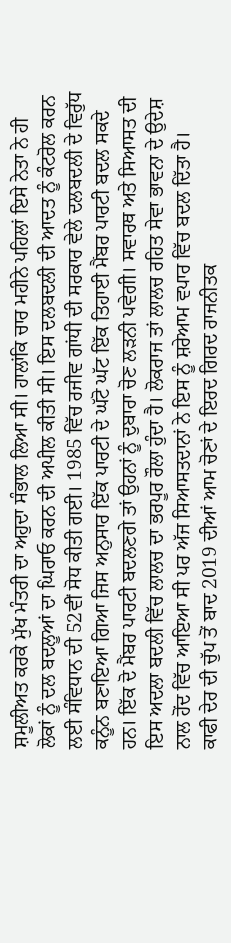ਸ਼ਮੂਲੀਅਤ ਕਰਕੇ ਮੁੱਖ ਮੰਤਰੀ ਦਾ ਅਹੁਦਾ ਸੰਭਾਲ ਲਿਆ ਸੀ। ਹਾਲਾਂਕਿ ਚਾਰ ਮਹੀਨੇ ਪਹਿਲਾਂ ਇਸੇ ਨੇਤਾ ਨੇ ਹੀ ਲੋਕਾਂ ਨੂੰ ਦਲ ਬਦਲੂਆਂ ਦਾ ਘਿਰਾਓ ਕਰਨ ਦੀ ਅਪੀਲ ਕੀਤੀ ਸੀ। ਇਸ ਦਲਬਦਲੀ ਦੀ ਆਦਤ ਨੂੰ ਕੰਟਰੋਲ ਕਰਨ ਲਈ ਸੰਵਿਧਾਨ ਦੀ 52ਵੀਂ ਸੋਧ ਕੀਤੀ ਗਈ। 1985 ਵਿੱਚ ਰਜੀਵ ਗਾਂਧੀ ਦੀ ਸਰਕਾਰ ਵੇਲੇ ਦਲਬਦਲੀ ਦੇ ਵਿਰੁੱਧ ਕਨੂੰਨ ਬਣਾਇਆ ਗਿਆ ਜਿਸ ਅਨੁਸਾਰ ਇੱਕ ਪਾਰਟੀ ਦੇ ਘੱਟੋ ਘੱਟ ਇੱਕ ਤਿਹਾਈ ਮੈਂਬਰ ਪਾਰਟੀ ਬਦਲ ਸਕਦੇ ਹਨ। ਇੱਕ ਦੋ ਮੈਂਬਰ ਪਾਰਟੀ ਬਦਲਣਗੇ ਤਾਂ ਉਹਨਾਂ ਨੂੰ ਦੁਬਾਰਾ ਚੋਣ ਲੜਨੀ ਪਵੇਗੀ। ਸਵਾਰਥ ਅਤੇ ਸਿਆਸਤ ਦੀ ਇਸ ਅਦਲਾ ਬਦਲੀ ਵਿੱਚ ਲਾਲਚ ਦਾ ਭਰਪੂਰ ਰੌਲਾ ਹੁੰਦਾ ਹੈ। ਲੋਕਰਾਜ ਤਾਂ ਲਾਲਚ ਰਹਿਤ ਸੇਵਾ ਭਾਵਨਾ ਦੇ ਉਦੇਸ਼ ਨਾਲ ਹੋਂਦ ਵਿੱਚ ਆਇਆ ਸੀ ਪਰ ਅੱਜ ਸਿਆਸਤਦਾਨਾਂ ਨੇ ਇਸ ਨੂੰ ਸ਼ਰੇਆਮ ਵਪਾਰ ਵਿੱਚ ਬਦਲ ਦਿੱਤਾ ਹੈ।
ਕਾਫੀ ਦੇਰ ਦੀ ਚੁੱਪ ਤੋਂ ਬਾਦ 2019 ਦੀਆਂ ਆਮ ਚੋਣਾਂ ਦੇ ਇਰਦ ਗਿਰਦ ਰਾਜਨੀਤਕ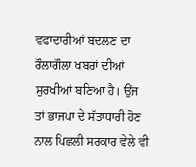ਵਫਾਦਾਰੀਆਂ ਬਦਲਣ ਦਾ ਰੌਲਾਗੌਲਾ ਖਬਰਾਂ ਦੀਆਂ ਸੁਰਖੀਆਂ ਬਣਿਆ ਹੈ। ਉਂਜ ਤਾਂ ਭਾਜਪਾ ਦੇ ਸੱਤਾਧਾਰੀ ਹੋਣ ਨਾਲ ਪਿਛਲੀ ਸਰਕਾਰ ਵੇਲੇ ਵੀ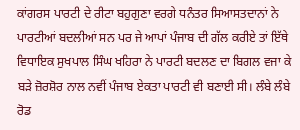ਕਾਂਗਰਸ ਪਾਰਟੀ ਦੇ ਰੀਟਾ ਬਹੁਗੁਣਾ ਵਰਗੇ ਧਨੰਤਰ ਸਿਆਸਤਦਾਨਾਂ ਨੇ ਪਾਰਟੀਆਂ ਬਦਲੀਆਂ ਸਨ ਪਰ ਜੇ ਆਪਾਂ ਪੰਜਾਬ ਦੀ ਗੱਲ ਕਰੀਏ ਤਾਂ ਇੱਥੇ ਵਿਧਾਇਕ ਸੁਖਪਾਲ ਸਿੰਘ ਖਹਿਰਾ ਨੇ ਪਾਰਟੀ ਬਦਲਣ ਦਾ ਬਿਗਲ ਵਜਾ ਕੇ ਬੜੇ ਜ਼ੋਰਸ਼ੋਰ ਨਾਲ ਨਵੀਂ ਪੰਜਾਬ ਏਕਤਾ ਪਾਰਟੀ ਵੀ ਬਣਾਈ ਸੀ। ਲੰਬੇ ਲੰਬੇ ਰੋਡ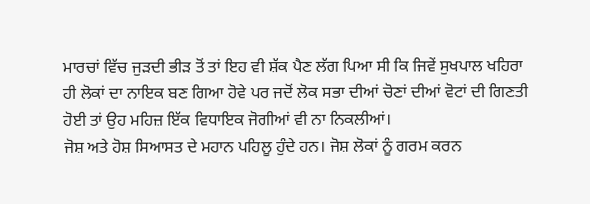ਮਾਰਚਾਂ ਵਿੱਚ ਜੁੜਦੀ ਭੀੜ ਤੋਂ ਤਾਂ ਇਹ ਵੀ ਸ਼ੱਕ ਪੈਣ ਲੱਗ ਪਿਆ ਸੀ ਕਿ ਜਿਵੇਂ ਸੁਖਪਾਲ ਖਹਿਰਾ ਹੀ ਲੋਕਾਂ ਦਾ ਨਾਇਕ ਬਣ ਗਿਆ ਹੋਵੇ ਪਰ ਜਦੋਂ ਲੋਕ ਸਭਾ ਦੀਆਂ ਚੋਣਾਂ ਦੀਆਂ ਵੋਟਾਂ ਦੀ ਗਿਣਤੀ ਹੋਈ ਤਾਂ ਉਹ ਮਹਿਜ਼ ਇੱਕ ਵਿਧਾਇਕ ਜੋਗੀਆਂ ਵੀ ਨਾ ਨਿਕਲੀਆਂ।
ਜੋਸ਼ ਅਤੇ ਹੋਸ਼ ਸਿਆਸਤ ਦੇ ਮਹਾਨ ਪਹਿਲੂ ਹੁੰਦੇ ਹਨ। ਜੋਸ਼ ਲੋਕਾਂ ਨੂੰ ਗਰਮ ਕਰਨ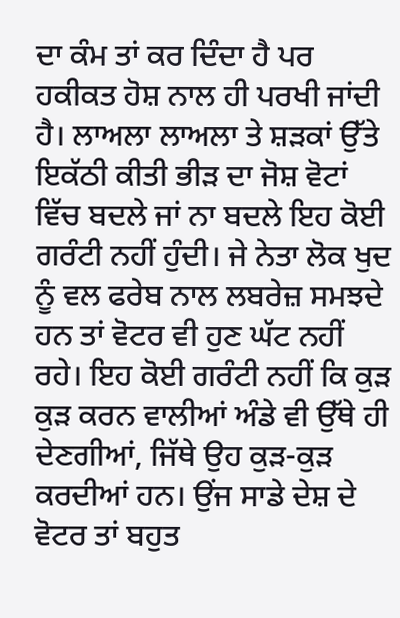ਦਾ ਕੰਮ ਤਾਂ ਕਰ ਦਿੰਦਾ ਹੈ ਪਰ ਹਕੀਕਤ ਹੋਸ਼ ਨਾਲ ਹੀ ਪਰਖੀ ਜਾਂਦੀ ਹੈ। ਲਾਅਲਾ ਲਾਅਲਾ ਤੇ ਸ਼ੜਕਾਂ ਉੱਤੇ ਇਕੱਠੀ ਕੀਤੀ ਭੀੜ ਦਾ ਜੋਸ਼ ਵੋਟਾਂ ਵਿੱਚ ਬਦਲੇ ਜਾਂ ਨਾ ਬਦਲੇ ਇਹ ਕੋਈ ਗਰੰਟੀ ਨਹੀਂ ਹੁੰਦੀ। ਜੇ ਨੇਤਾ ਲੋਕ ਖੁਦ ਨੂੰ ਵਲ ਫਰੇਬ ਨਾਲ ਲਬਰੇਜ਼ ਸਮਝਦੇ ਹਨ ਤਾਂ ਵੋਟਰ ਵੀ ਹੁਣ ਘੱਟ ਨਹੀਂ ਰਹੇ। ਇਹ ਕੋਈ ਗਰੰਟੀ ਨਹੀਂ ਕਿ ਕੁੜ ਕੁੜ ਕਰਨ ਵਾਲੀਆਂ ਅੰਡੇ ਵੀ ਉੱਥੇ ਹੀ ਦੇਣਗੀਆਂ, ਜਿੱਥੇ ਉਹ ਕੁੜ-ਕੁੜ ਕਰਦੀਆਂ ਹਨ। ਉਂਜ ਸਾਡੇ ਦੇਸ਼ ਦੇ ਵੋਟਰ ਤਾਂ ਬਹੁਤ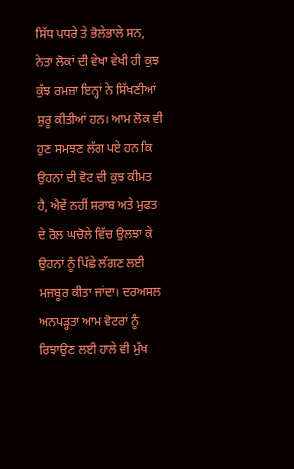ਸਿੱਧ ਪਧਰੇ ਤੇ ਭੋਲੇਭਾਲੇ ਸਨ, ਨੇਤਾ ਲੋਕਾਂ ਦੀ ਵੇਖਾ ਵੇਖੀ ਹੀ ਕੁਝ ਕੁੱਝ ਰਮਜ਼ਾ ਇਨ੍ਹਾਂ ਨੇ ਸਿੱਖਣੀਆਂ ਸ਼ੁਰੂ ਕੀਤੀਆਂ ਹਨ। ਆਮ ਲੋਕ ਵੀ ਹੁਣ ਸਮਝਣ ਲੱਗ ਪਏ ਹਨ ਕਿ ਉਹਨਾਂ ਦੀ ਵੋਟ ਦੀ ਕੁਝ ਕੀਮਤ ਹੈ, ਐਵੇਂ ਨਹੀਂ ਸ਼ਰਾਬ ਅਤੇ ਮੁਫਤ ਦੇ ਰੋਲ ਘਚੋਲੇ ਵਿੱਚ ਉਲਝਾ ਕੇ ਉਹਨਾਂ ਨੂੰ ਪਿੱਛੇ ਲੱਗਣ ਲਈ ਮਜਬੂਰ ਕੀਤਾ ਜਾਂਦਾ। ਦਰਅਸਲ ਅਨਪੜ੍ਹਤਾ ਆਮ ਵੋਟਰਾਂ ਨੂੰ ਰਿਝਾਉਣ ਲਈ ਹਾਲੇ ਵੀ ਮੁੱਖ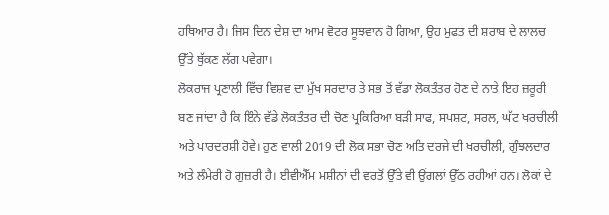ਹਥਿਆਰ ਹੈ। ਜਿਸ ਦਿਨ ਦੇਸ਼ ਦਾ ਆਮ ਵੋਟਰ ਸੂਝਵਾਨ ਹੋ ਗਿਆ, ਉਹ ਮੁਫਤ ਦੀ ਸ਼ਰਾਬ ਦੇ ਲਾਲਚ ਉੱਤੇ ਥੁੱਕਣ ਲੱਗ ਪਵੇਗਾ।
ਲੋਕਰਾਜ ਪ੍ਰਣਾਲੀ ਵਿੱਚ ਵਿਸ਼ਵ ਦਾ ਮੁੱਖ ਸਰਦਾਰ ਤੇ ਸਭ ਤੋਂ ਵੱਡਾ ਲੋਕਤੰਤਰ ਹੋਣ ਦੇ ਨਾਤੇ ਇਹ ਜ਼ਰੂਰੀ ਬਣ ਜਾਂਦਾ ਹੈ ਕਿ ਇੰਨੇ ਵੱਡੇ ਲੋਕਤੰਤਰ ਦੀ ਚੋਣ ਪ੍ਰਕਿਰਿਆ ਬੜੀ ਸਾਫ, ਸਪਸ਼ਟ, ਸਰਲ, ਘੱਟ ਖਰਚੀਲੀ ਅਤੇ ਪਾਰਦਰਸ਼ੀ ਹੋਵੇ। ਹੁਣ ਵਾਲੀ 2019 ਦੀ ਲੋਕ ਸਭਾ ਚੋਣ ਅਤਿ ਦਰਜੇ ਦੀ ਖਰਚੀਲੀ, ਗੁੰਝਲਦਾਰ ਅਤੇ ਲੰਮੇਰੀ ਹੋ ਗੁਜ਼ਰੀ ਹੈ। ਈਵੀਐੱਮ ਮਸ਼ੀਨਾਂ ਦੀ ਵਰਤੋਂ ਉੱਤੇ ਵੀ ਉਂਗਲਾਂ ਉੱਠ ਰਹੀਆਂ ਹਨ। ਲੋਕਾਂ ਦੇ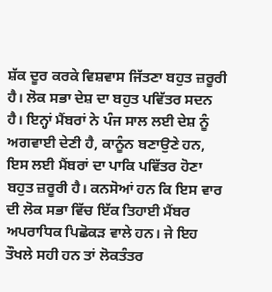ਸ਼ੱਕ ਦੂਰ ਕਰਕੇ ਵਿਸ਼ਵਾਸ ਜਿੱਤਣਾ ਬਹੁਤ ਜ਼ਰੂਰੀ ਹੈ। ਲੋਕ ਸਭਾ ਦੇਸ਼ ਦਾ ਬਹੁਤ ਪਵਿੱਤਰ ਸਦਨ ਹੈ। ਇਨ੍ਹਾਂ ਮੈਂਬਰਾਂ ਨੇ ਪੰਜ ਸਾਲ ਲਈ ਦੇਸ਼ ਨੂੰ ਅਗਵਾਈ ਦੇਣੀ ਹੈ, ਕਾਨੂੰਨ ਬਣਾਉਣੇ ਹਨ, ਇਸ ਲਈ ਮੈਂਬਰਾਂ ਦਾ ਪਾਕਿ ਪਵਿੱਤਰ ਹੋਣਾ ਬਹੁਤ ਜ਼ਰੂਰੀ ਹੈ। ਕਨਸੋਆਂ ਹਨ ਕਿ ਇਸ ਵਾਰ ਦੀ ਲੋਕ ਸਭਾ ਵਿੱਚ ਇੱਕ ਤਿਹਾਈ ਮੈਂਬਰ ਅਪਰਾਧਿਕ ਪਿਛੋਕੜ ਵਾਲੇ ਹਨ। ਜੇ ਇਹ ਤੌਖਲੇ ਸਹੀ ਹਨ ਤਾਂ ਲੋਕਤੰਤਰ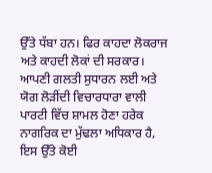ਉੱਤੇ ਧੱਬਾ ਹਨ। ਫਿਰ ਕਾਹਦਾ ਲੋਕਰਾਜ ਅਤੇ ਕਾਹਦੀ ਲੋਕਾਂ ਦੀ ਸਰਕਾਰ।
ਆਪਣੀ ਗਲਤੀ ਸੁਧਾਰਨ ਲਈ ਅਤੇ ਯੋਗ ਲੋੜੀਂਦੀ ਵਿਚਾਰਧਾਰਾ ਵਾਲੀ ਪਾਰਟੀ ਵਿੱਚ ਸ਼ਾਮਲ ਹੋਣਾ ਹਰੇਕ ਨਾਗਰਿਕ ਦਾ ਮੁੱਢਲਾ ਅਧਿਕਾਰ ਹੈ, ਇਸ ਉੱਤੇ ਕੋਈ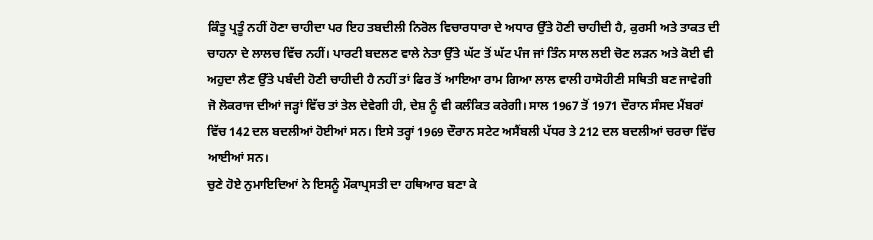ਕਿੰਤੂ ਪ੍ਰਤੂੰ ਨਹੀਂ ਹੋਣਾ ਚਾਹੀਦਾ ਪਰ ਇਹ ਤਬਦੀਲੀ ਨਿਰੋਲ ਵਿਚਾਰਧਾਰਾ ਦੇ ਅਧਾਰ ਉੱਤੇ ਹੋਣੀ ਚਾਹੀਦੀ ਹੈ, ਕੁਰਸੀ ਅਤੇ ਤਾਕਤ ਦੀ ਚਾਹਨਾ ਦੇ ਲਾਲਚ ਵਿੱਚ ਨਹੀਂ। ਪਾਰਟੀ ਬਦਲਣ ਵਾਲੇ ਨੇਤਾ ਉੱਤੇ ਘੱਟ ਤੋਂ ਘੱਟ ਪੰਜ ਜਾਂ ਤਿੰਨ ਸਾਲ ਲਈ ਚੋਣ ਲੜਨ ਅਤੇ ਕੋਈ ਵੀ ਅਹੁਦਾ ਲੈਣ ਉੱਤੇ ਪਬੰਦੀ ਹੋਣੀ ਚਾਹੀਦੀ ਹੈ ਨਹੀਂ ਤਾਂ ਫਿਰ ਤੋਂ ਆਇਆ ਰਾਮ ਗਿਆ ਲਾਲ ਵਾਲੀ ਹਾਸੋਹੀਣੀ ਸਥਿਤੀ ਬਣ ਜਾਵੇਗੀ ਜੋ ਲੋਕਰਾਜ ਦੀਆਂ ਜੜ੍ਹਾਂ ਵਿੱਚ ਤਾਂ ਤੇਲ ਦੇਵੇਗੀ ਹੀ, ਦੇਸ਼ ਨੂੰ ਵੀ ਕਲੰਕਿਤ ਕਰੇਗੀ। ਸਾਲ 1967 ਤੋਂ 1971 ਦੌਰਾਨ ਸੰਸਦ ਮੈਂਬਰਾਂ ਵਿੱਚ 142 ਦਲ ਬਦਲੀਆਂ ਹੋਈਆਂ ਸਨ। ਇਸੇ ਤਰ੍ਹਾਂ 1969 ਦੌਰਾਨ ਸਟੇਟ ਅਸੈਂਬਲੀ ਪੱਧਰ ਤੇ 212 ਦਲ ਬਦਲੀਆਂ ਚਰਚਾ ਵਿੱਚ ਆਈਆਂ ਸਨ।
ਚੁਣੇ ਹੋਏ ਨੁਮਾਇਦਿਆਂ ਨੇ ਇਸਨੂੰ ਮੌਕਾਪ੍ਰਸਤੀ ਦਾ ਹਥਿਆਰ ਬਣਾ ਕੇ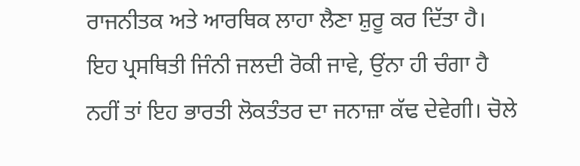ਰਾਜਨੀਤਕ ਅਤੇ ਆਰਥਿਕ ਲਾਹਾ ਲੈਣਾ ਸ਼ੁਰੂ ਕਰ ਦਿੱਤਾ ਹੈ। ਇਹ ਪ੍ਰਸਥਿਤੀ ਜਿੰਨੀ ਜਲਦੀ ਰੋਕੀ ਜਾਵੇ, ਉਂਨਾ ਹੀ ਚੰਗਾ ਹੈ ਨਹੀਂ ਤਾਂ ਇਹ ਭਾਰਤੀ ਲੋਕਤੰਤਰ ਦਾ ਜਨਾਜ਼ਾ ਕੱਢ ਦੇਵੇਗੀ। ਚੋਲੇ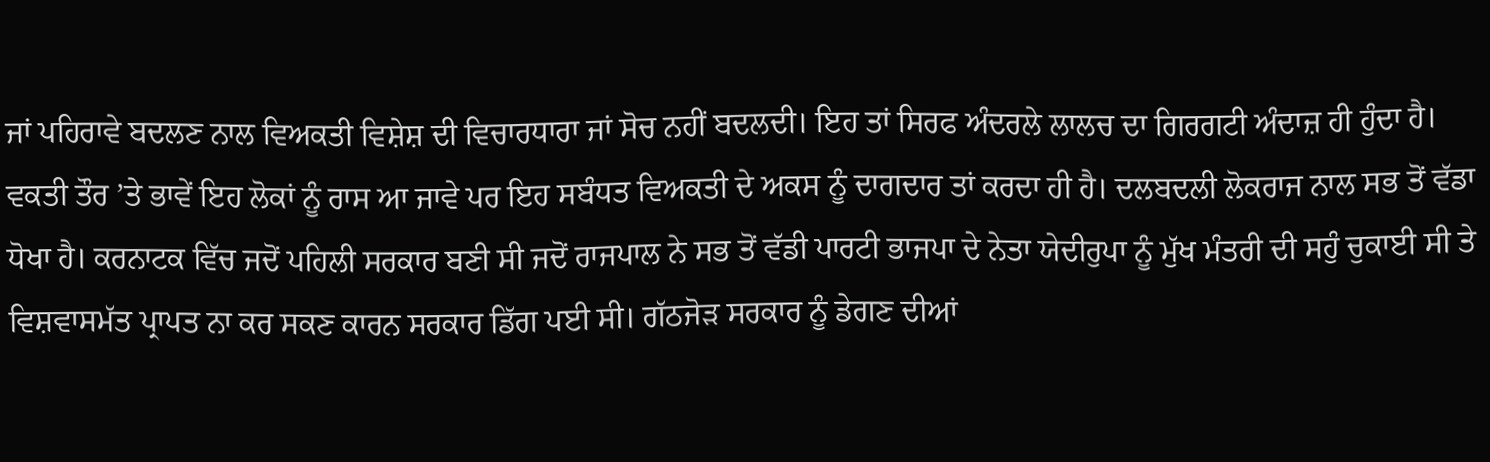ਜਾਂ ਪਹਿਰਾਵੇ ਬਦਲਣ ਨਾਲ ਵਿਅਕਤੀ ਵਿਸ਼ੇਸ਼ ਦੀ ਵਿਚਾਰਧਾਰਾ ਜਾਂ ਸੋਚ ਨਹੀਂ ਬਦਲਦੀ। ਇਹ ਤਾਂ ਸਿਰਫ ਅੰਦਰਲੇ ਲਾਲਚ ਦਾ ਗਿਰਗਟੀ ਅੰਦਾਜ਼ ਹੀ ਹੁੰਦਾ ਹੈ। ਵਕਤੀ ਤੌਰ ’ਤੇ ਭਾਵੇਂ ਇਹ ਲੋਕਾਂ ਨੂੰ ਰਾਸ ਆ ਜਾਵੇ ਪਰ ਇਹ ਸਬੰਧਤ ਵਿਅਕਤੀ ਦੇ ਅਕਸ ਨੂੰ ਦਾਗਦਾਰ ਤਾਂ ਕਰਦਾ ਹੀ ਹੈ। ਦਲਬਦਲੀ ਲੋਕਰਾਜ ਨਾਲ ਸਭ ਤੋਂ ਵੱਡਾ ਧੋਖਾ ਹੈ। ਕਰਨਾਟਕ ਵਿੱਚ ਜਦੋਂ ਪਹਿਲੀ ਸਰਕਾਰ ਬਣੀ ਸੀ ਜਦੋਂ ਰਾਜਪਾਲ ਨੇ ਸਭ ਤੋਂ ਵੱਡੀ ਪਾਰਟੀ ਭਾਜਪਾ ਦੇ ਨੇਤਾ ਯੇਦੀਰੁਪਾ ਨੂੰ ਮੁੱਖ ਮੰਤਰੀ ਦੀ ਸਹੁੰ ਚੁਕਾਈ ਸੀ ਤੇ ਵਿਸ਼ਵਾਸਮੱਤ ਪ੍ਰਾਪਤ ਨਾ ਕਰ ਸਕਣ ਕਾਰਨ ਸਰਕਾਰ ਡਿੱਗ ਪਈ ਸੀ। ਗੱਠਜੋੜ ਸਰਕਾਰ ਨੂੰ ਡੇਗਣ ਦੀਆਂ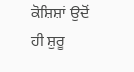ਕੋਸ਼ਿਸ਼ਾਂ ਉਦੋਂ ਹੀ ਸ਼ੁਰੂ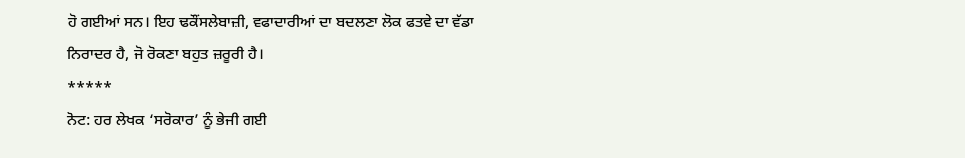ਹੋ ਗਈਆਂ ਸਨ। ਇਹ ਢਕੌਂਸਲੇਬਾਜ਼ੀ, ਵਫਾਦਾਰੀਆਂ ਦਾ ਬਦਲਣਾ ਲੋਕ ਫਤਵੇ ਦਾ ਵੱਡਾ ਨਿਰਾਦਰ ਹੈ, ਜੋ ਰੋਕਣਾ ਬਹੁਤ ਜ਼ਰੂਰੀ ਹੈ।
*****
ਨੋਟ: ਹਰ ਲੇਖਕ ‘ਸਰੋਕਾਰ’ ਨੂੰ ਭੇਜੀ ਗਈ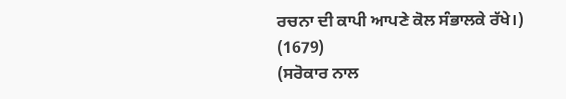ਰਚਨਾ ਦੀ ਕਾਪੀ ਆਪਣੇ ਕੋਲ ਸੰਭਾਲਕੇ ਰੱਖੇ।)
(1679)
(ਸਰੋਕਾਰ ਨਾਲ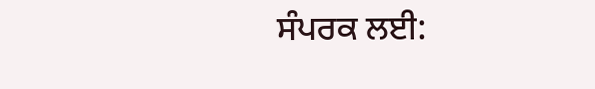ਸੰਪਰਕ ਲਈ: